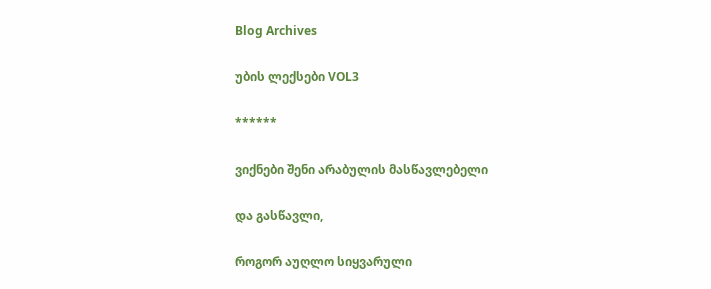Blog Archives

უბის ლექსები VOL3

******

ვიქნები შენი არაბულის მასწავლებელი

და გასწავლი,

როგორ აუღლო სიყვარული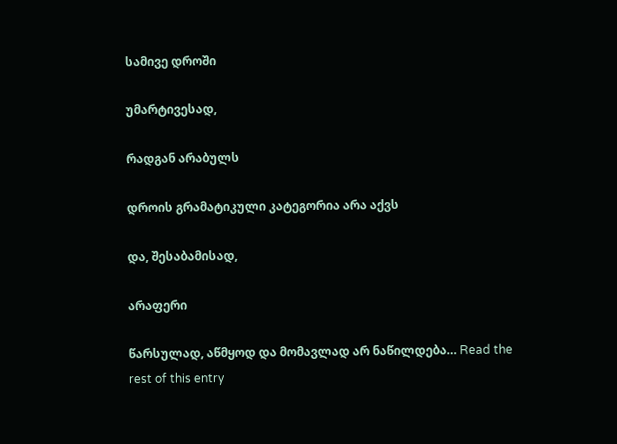სამივე დროში

უმარტივესად,

რადგან არაბულს

დროის გრამატიკული კატეგორია არა აქვს

და, შესაბამისად,

არაფერი

წარსულად, აწმყოდ და მომავლად არ ნაწილდება… Read the rest of this entry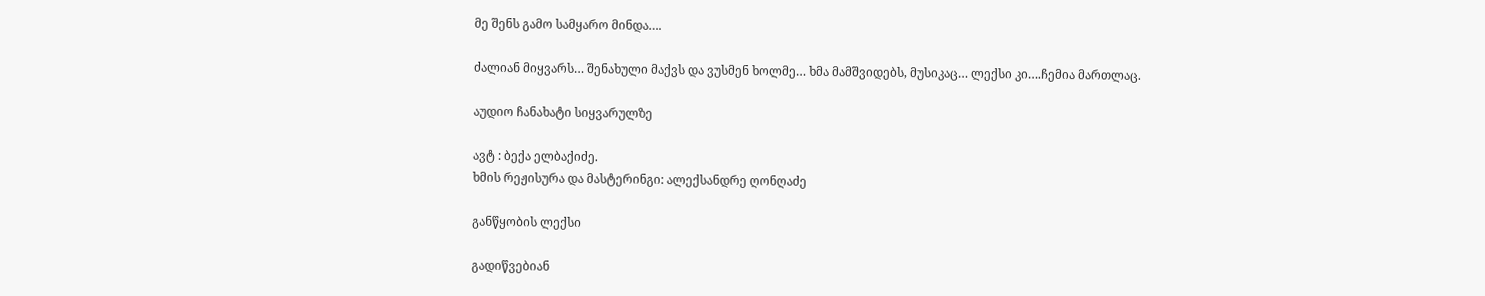მე შენს გამო სამყარო მინდა….

ძალიან მიყვარს… შენახული მაქვს და ვუსმენ ხოლმე… ხმა მამშვიდებს, მუსიკაც… ლექსი კი….ჩემია მართლაც.

აუდიო ჩანახატი სიყვარულზე

ავტ : ბექა ელბაქიძე.
ხმის რეჟისურა და მასტერინგი: ალექსანდრე ღონღაძე

განწყობის ლექსი

გადიწვებიან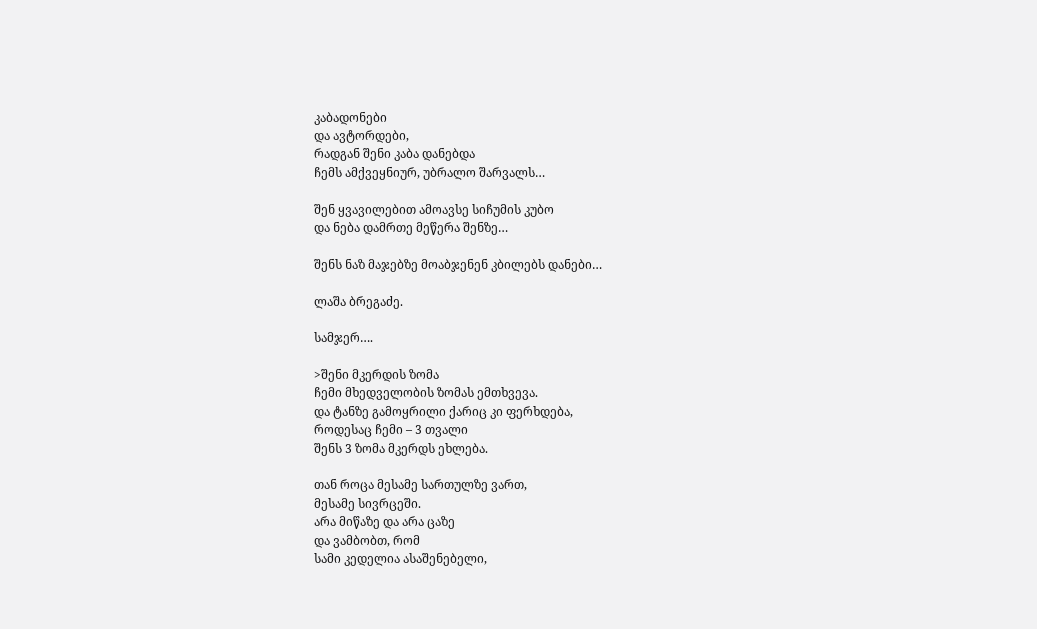კაბადონები
და ავტორდები,
რადგან შენი კაბა დანებდა
ჩემს ამქვეყნიურ, უბრალო შარვალს…

შენ ყვავილებით ამოავსე სიჩუმის კუბო
და ნება დამრთე მეწერა შენზე…

შენს ნაზ მაჯებზე მოაბჯენენ კბილებს დანები…

ლაშა ბრეგაძე.

სამჯერ….

>შენი მკერდის ზომა
ჩემი მხედველობის ზომას ემთხვევა.
და ტანზე გამოყრილი ქარიც კი ფერხდება,
როდესაც ჩემი – 3 თვალი
შენს 3 ზომა მკერდს ეხლება.

თან როცა მესამე სართულზე ვართ,
მესამე სივრცეში.
არა მიწაზე და არა ცაზე
და ვამბობთ, რომ
სამი კედელია ასაშენებელი,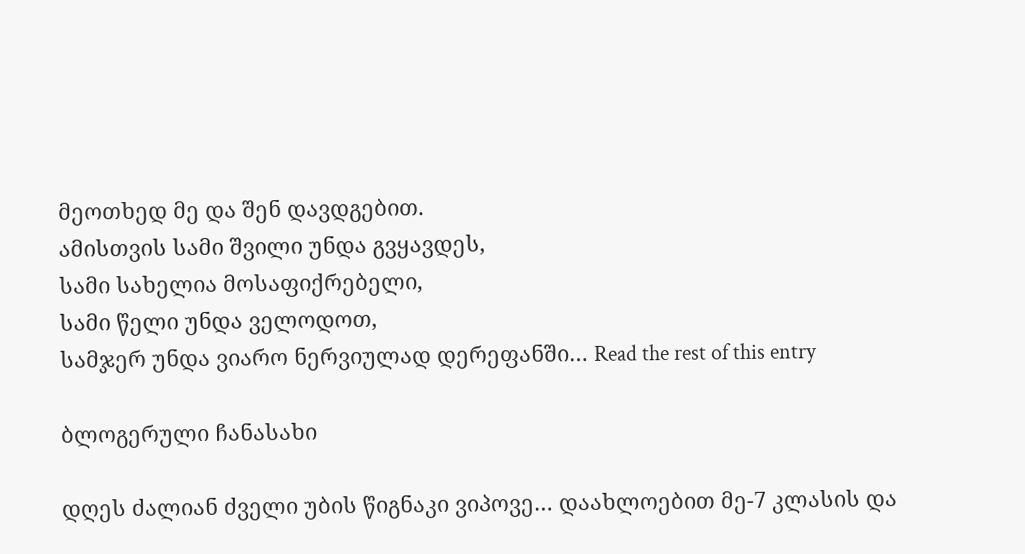მეოთხედ მე და შენ დავდგებით.
ამისთვის სამი შვილი უნდა გვყავდეს,
სამი სახელია მოსაფიქრებელი,
სამი წელი უნდა ველოდოთ,
სამჯერ უნდა ვიარო ნერვიულად დერეფანში… Read the rest of this entry

ბლოგერული ჩანასახი

დღეს ძალიან ძველი უბის წიგნაკი ვიპოვე… დაახლოებით მე-7 კლასის და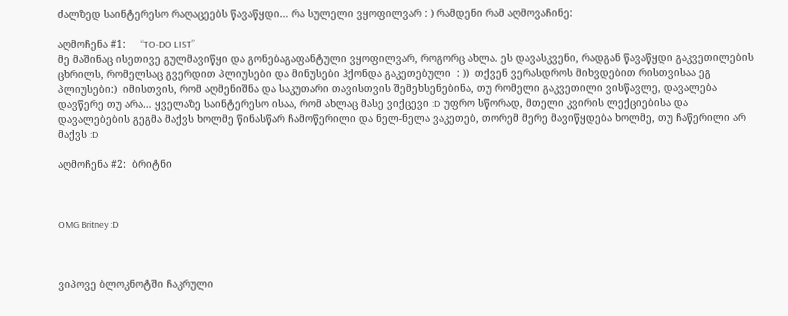ძალზედ საინტერესო რაღაცეებს წავაწყდი… რა სულელი ვყოფილვარ : ) რამდენი რამ აღმოვაჩინე:

აღმოჩენა #1:     “TO-DO LIST”
მე მაშინაც ისეთივე გულმავიწყი და გონებაგაფანტული ვყოფილვარ, როგორც ახლა. ეს დავასკვენი, რადგან წავაწყდი გაკვეთილების ცხრილს, რომელსაც გვერდით პლიუსები და მინუსები ჰქონდა გაკეთებული  : ))  თქვენ ვერასდროს მიხვდებით რისთვისაა ეგ პლიუსები:)  იმისთვის, რომ აღმენიშნა და საკუთარი თავისთვის შემეხსენებინა, თუ რომელი გაკვეთილი ვისწავლე, დავალება დავწერე თუ არა… ყველაზე საინტერესო ისაა, რომ ახლაც მასე ვიქცევი :D  უფრო სწორად, მთელი კვირის ლექციებისა და დავალებების გეგმა მაქვს ხოლმე წინასწარ ჩამოწერილი და ნელ-ნელა ვაკეთებ, თორემ მერე მავიწყდება ხოლმე, თუ ჩაწერილი არ მაქვს :D

აღმოჩენა #2:  ბრიტნი



OMG Britney :D



ვიპოვე ბლოკნოტში ჩაკრული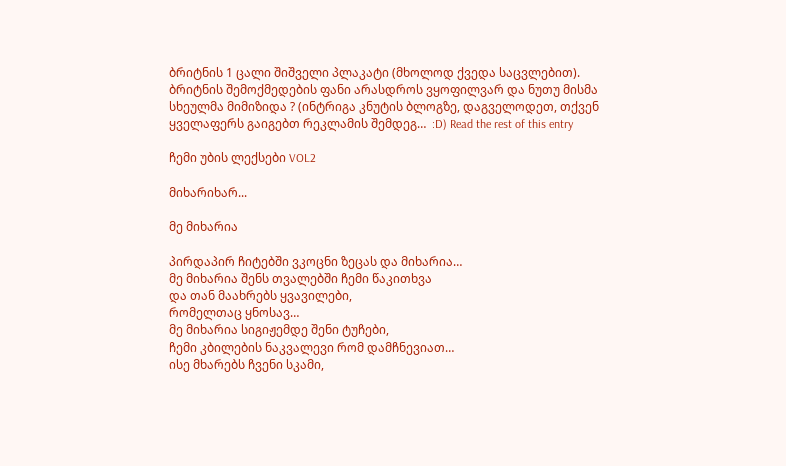ბრიტნის 1 ცალი შიშველი პლაკატი (მხოლოდ ქვედა საცვლებით). ბრიტნის შემოქმედების ფანი არასდროს ვყოფილვარ და ნუთუ მისმა სხეულმა მიმიზიდა ? (ინტრიგა კნუტის ბლოგზე, დაგველოდეთ, თქვენ ყველაფერს გაიგებთ რეკლამის შემდეგ…  :D) Read the rest of this entry

ჩემი უბის ლექსები VOL2

მიხარიხარ...

მე მიხარია

პირდაპირ ჩიტებში ვკოცნი ზეცას და მიხარია…
მე მიხარია შენს თვალებში ჩემი წაკითხვა
და თან მაახრებს ყვავილები,
რომელთაც ყნოსავ…
მე მიხარია სიგიჟემდე შენი ტუჩები,
ჩემი კბილების ნაკვალევი რომ დამჩნევიათ…
ისე მხარებს ჩვენი სკამი,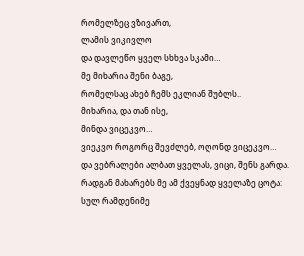რომელზეც ვზივართ,
ლამის ვიკივლო
და დავლეწო ყველ სხხვა სკამი…
მე მიხარია შენი ბაგე,
რომელსაც ახებ ჩემს ეკლიან შუბლს..
მიხარია, და თან ისე,
მინდა ვიცეკვო…
ვიეკვო როგორც შევძლებ, ოღონდ ვიცეკვო…
და ვებრალები ალბათ ყველას, ვიცი, შენს გარდა.
რადგან მახარებს მე ამ ქვეყნად ყველაზე ცოტა:
სულ რამდენიმე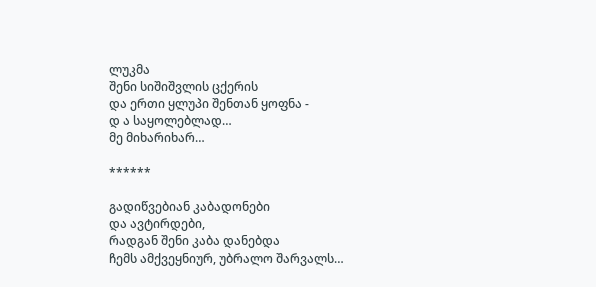ლუკმა
შენი სიშიშვლის ცქერის
და ერთი ყლუპი შენთან ყოფნა -
დ ა საყოლებლად…
მე მიხარიხარ…

******

გადიწვებიან კაბადონები
და ავტირდები,
რადგან შენი კაბა დანებდა
ჩემს ამქვეყნიურ, უბრალო შარვალს…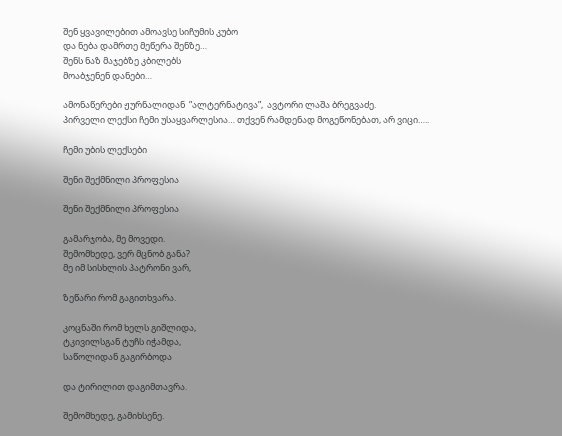შენ ყვავილებით ამოავსე სიჩუმის კუბო
და ნება დამრთე მეწერა შენზე…
შენს ნაზ მაჯებზე კბილებს
მოაბჯენენ დანები…

ამონაწერები ჟურნალიდან  ”ალტერნატივა”,  ავტორი ლაშა ბრეგვაძე.
პირველი ლექსი ჩემი უსაყვარლესია… თქვენ რამდენად მოგეწონებათ, არ ვიცი…..

ჩემი უბის ლექსები

შენი შექმნილი პროფესია

შენი შექმნილი პროფესია

გამარჯობა, მე მოვედი.
შემომხედე, ვერ მცნობ განა?
მე იმ სისხლის პატრონი ვარ,

ზეწარი რომ გაგითხვარა.

კოცნაში რომ ხელს გიშლიდა,
ტკივილსგან ტუჩს იჭამდა,
საწოლიდან გაგირბოდა

და ტირილით დაგიმთავრა.

შემომხედე, გამიხსენე.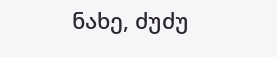ნახე, ძუძუ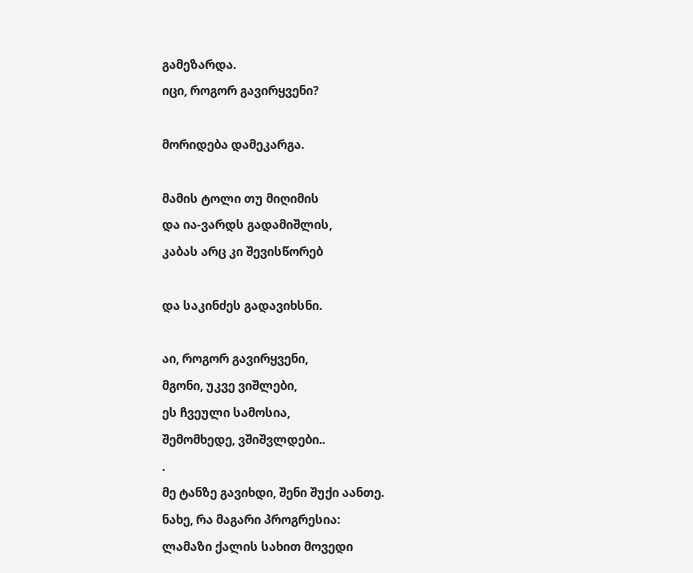გამეზარდა.
იცი, როგორ გავირყვენი?

მორიდება დამეკარგა.

მამის ტოლი თუ მიღიმის
და ია-ვარდს გადამიშლის,
კაბას არც კი შევისწორებ

და საკინძეს გადავიხსნი.

აი, როგორ გავირყვენი,
მგონი, უკვე ვიშლები,
ეს ჩვეული სამოსია,
შემომხედე, ვშიშვლდები..
.
მე ტანზე გავიხდი, შენი შუქი აანთე.
ნახე, რა მაგარი პროგრესია:
ლამაზი ქალის სახით მოვედი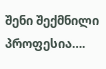შენი შექმნილი პროფესია….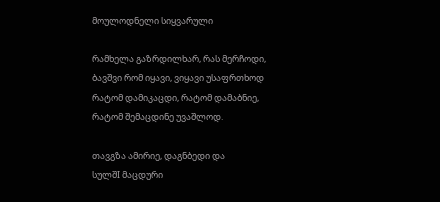მოულოდნელი სიყვარული

რამხელა გაზრდილხარ, რას მერჩოდი,
ბავშვი რომ იყავი, ვიყავი უსაფრთხოდ
რატომ დამიკაცდი, რატომ დამაბნიე,
რატომ შემაცდინე უვაშლოდ.

თავგზა ამირიე, დაგნბედი და
სულშI მაცდური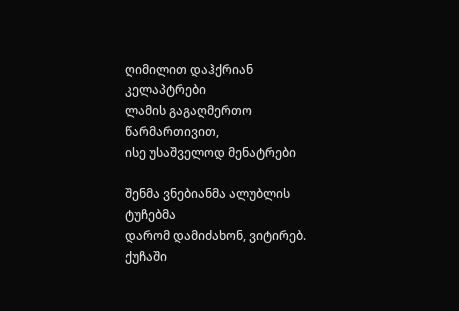ღიმილით დაჰქრიან კელაპტრები
ლამის გაგაღმერთო წარმართივით,
ისე უსაშველოდ მენატრები

შენმა ვნებიანმა ალუბლის ტუჩებმა
დარომ დამიძახონ, ვიტირებ.
ქუჩაში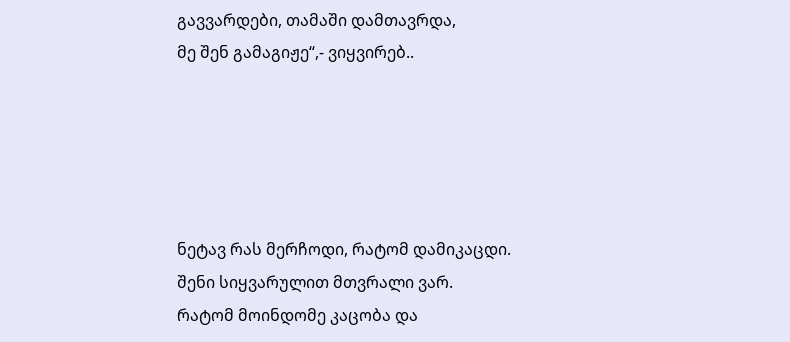გავვარდები, თამაში დამთავრდა,
მე შენ გამაგიჟე“,- ვიყვირებ..





ნეტავ რას მერჩოდი, რატომ დამიკაცდი.
შენი სიყვარულით მთვრალი ვარ.
რატომ მოინდომე კაცობა და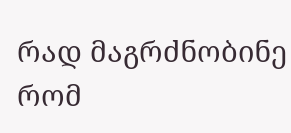რად მაგრძნობინე რომ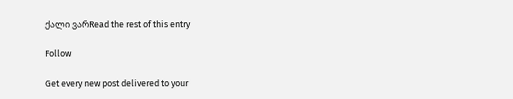ქალი ვარRead the rest of this entry

Follow

Get every new post delivered to your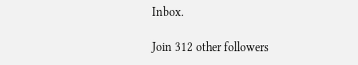Inbox.

Join 312 other followers